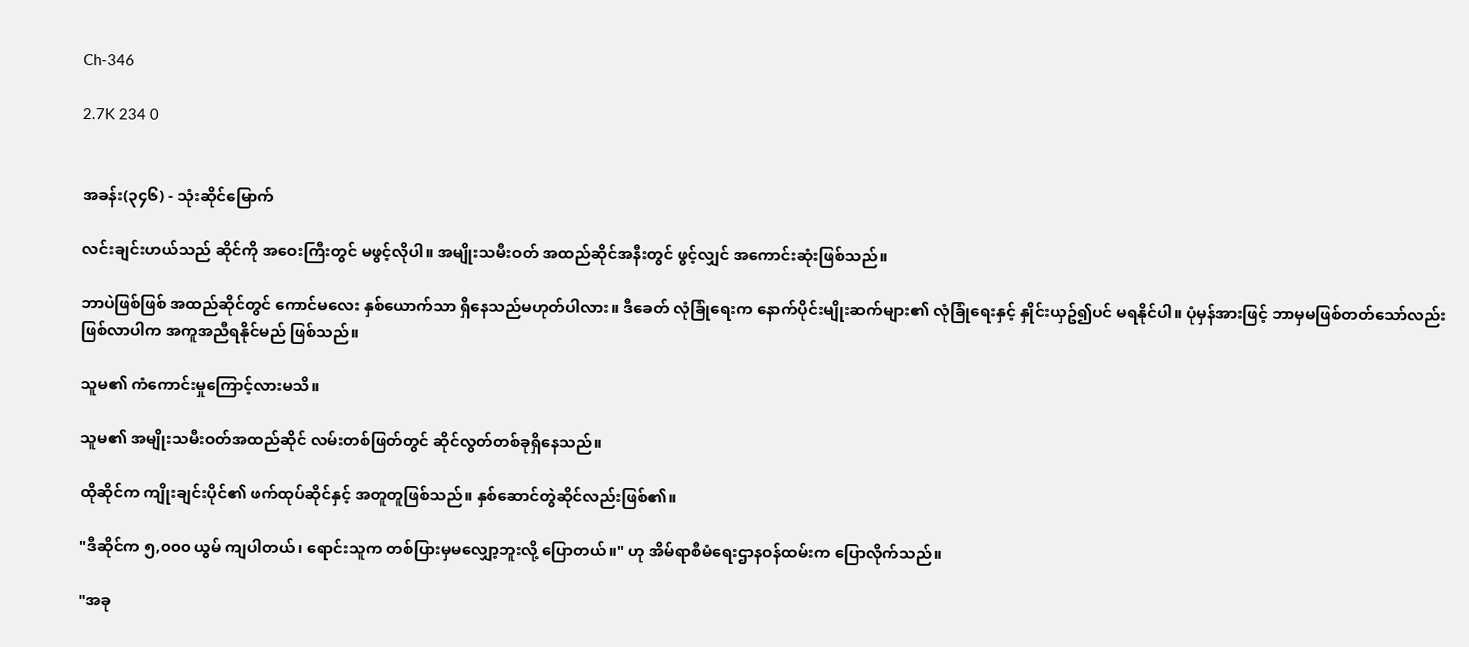Ch-346

2.7K 234 0


အခန်း(၃၄၆) - သုံးဆိုင်မြောက်

လင်းချင်းဟယ်သည် ဆိုင်ကို အဝေးကြီးတွင် မဖွင့်လိုပါ။ အမျိုးသမီးဝတ် အထည်ဆိုင်အနီးတွင် ဖွင့်လျှင် အကောင်းဆုံးဖြစ်သည်။

ဘာပဲဖြစ်ဖြစ် အထည်ဆိုင်တွင် ကောင်မလေး နှစ်ယောက်သာ ရှိနေသည်မဟုတ်ပါလား။ ဒီခေတ် လုံခြုံရေးက နောက်ပိုင်းမျိုးဆက်များ၏ လုံခြုံရေးနှင့် နှိုင်းယှဥ်၍ပင် မရနိုင်ပါ။ ပုံမှန်အားဖြင့် ဘာမှမဖြစ်တတ်သော်လည်း ဖြစ်လာပါက အကူအညီရနိုင်မည် ဖြစ်သည်။

သူမ၏ ကံကောင်းမှုကြောင့်လားမသိ။

သူမ၏ အမျိုးသမီးဝတ်အထည်ဆိုင် လမ်းတစ်ဖြတ်တွင် ဆိုင်လွတ်တစ်ခုရှိနေသည်။

ထိုဆိုင်က ကျိုးချင်းပိုင်၏ ဖက်ထုပ်ဆိုင်နှင့် အတူတူဖြစ်သည်။ နှစ်ဆောင်တွဲဆိုင်လည်းဖြစ်၏။

"ဒီဆိုင်က ၅,၀၀၀ ယွမ် ကျပါတယ်၊ ရောင်းသူက တစ်ပြားမှမလျှော့ဘူးလို့ ပြောတယ်။" ဟု အိမ်ရာစီမံရေးဌာနဝန်ထမ်းက ပြောလိုက်သည်။

"အခု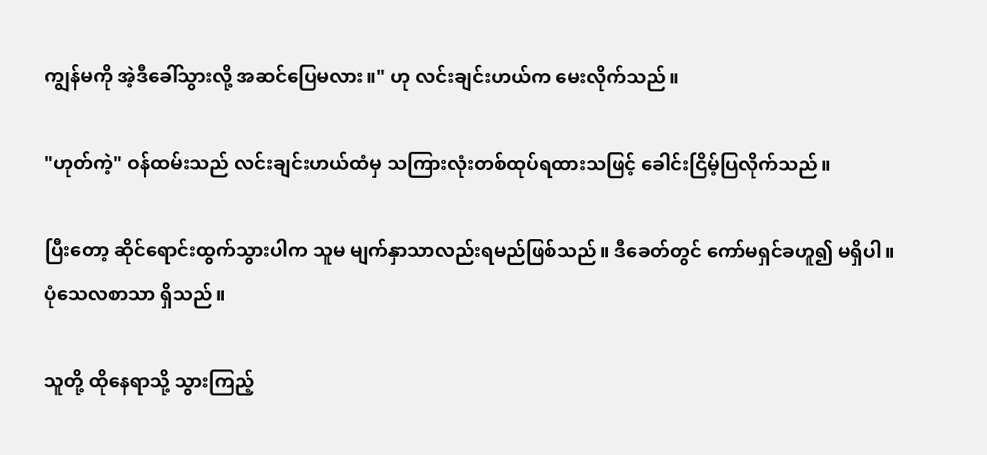ကျွန်မကို အဲ့ဒီခေါ်သွားလို့ အဆင်ပြေမလား။" ဟု လင်းချင်းဟယ်က မေးလိုက်သည်။

"ဟုတ်ကဲ့" ဝန်ထမ်းသည် လင်းချင်းဟယ်ထံမှ သကြားလုံးတစ်ထုပ်ရထားသဖြင့် ခေါင်းငြိမ့်ပြလိုက်သည်။

ပြီးတော့ ဆိုင်ရောင်းထွက်သွားပါက သူမ မျက်နှာသာလည်းရမည်ဖြစ်သည်။ ဒီခေတ်တွင် ကော်မရှင်ခဟူ၍ မရှိပါ။ ပုံသေလစာသာ ရှိသည်။

သူတို့ ထိုနေရာသို့ သွားကြည့်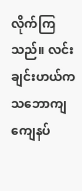လိုက်ကြသည်။ လင်းချင်းဟယ်က သဘောကျ ကျေနပ်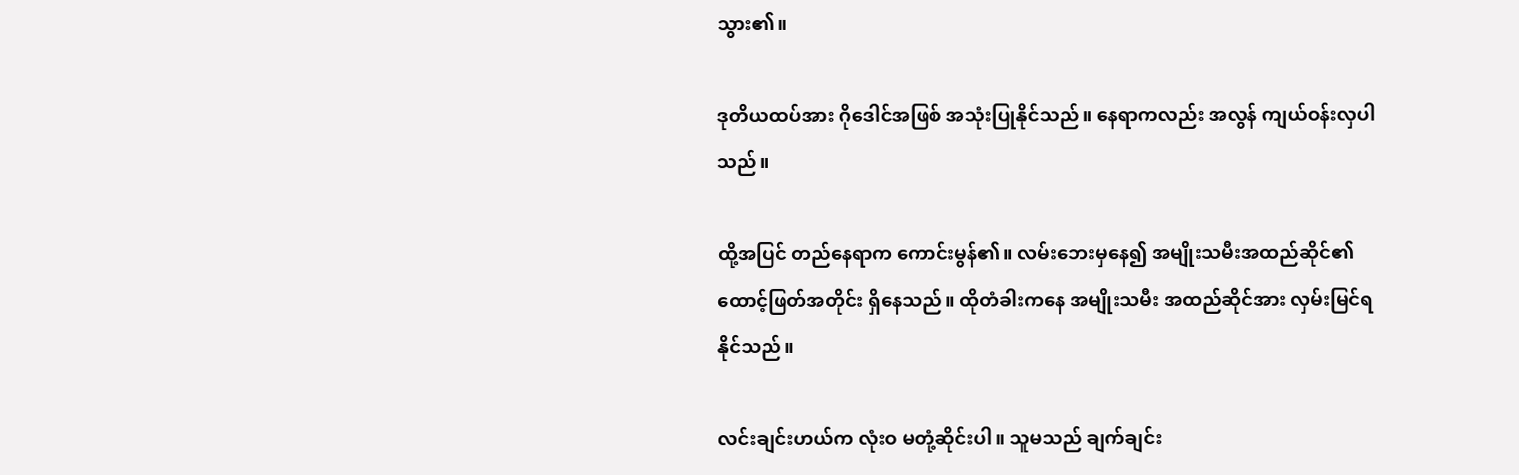သွား၏။

ဒုတိယထပ်အား ဂိုဒေါင်အဖြစ် အသုံးပြုနိုင်သည်။ နေရာကလည်း အလွန် ကျယ်ဝန်းလှပါသည်။

ထို့အပြင် တည်နေရာက ကောင်းမွန်၏။ လမ်းဘေးမှနေ၍ အမျိုးသမီးအထည်ဆိုင်၏ ထောင့်ဖြတ်အတိုင်း ရှိနေသည်။ ထိုတံခါးကနေ အမျိုးသမီး အထည်ဆိုင်အား လှမ်းမြင်ရနိုင်သည်။

လင်းချင်းဟယ်က လုံးဝ မတုံ့ဆိုင်းပါ။ သူမသည် ချက်ချင်း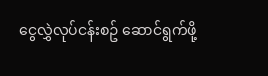ငွေလွှဲလုပ်ငန်းစဥ် ဆောင်ရွက်ဖို့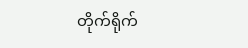တိုက်ရိုက်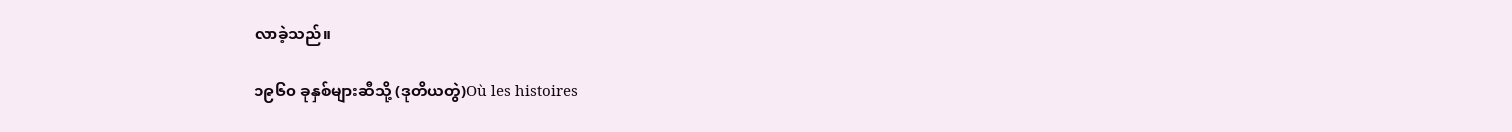လာခဲ့သည်။

၁၉၆၀ ခုနှစ်များဆီသို့ (ဒုတိယတွဲ)Où les histoires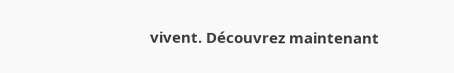vivent. Découvrez maintenant